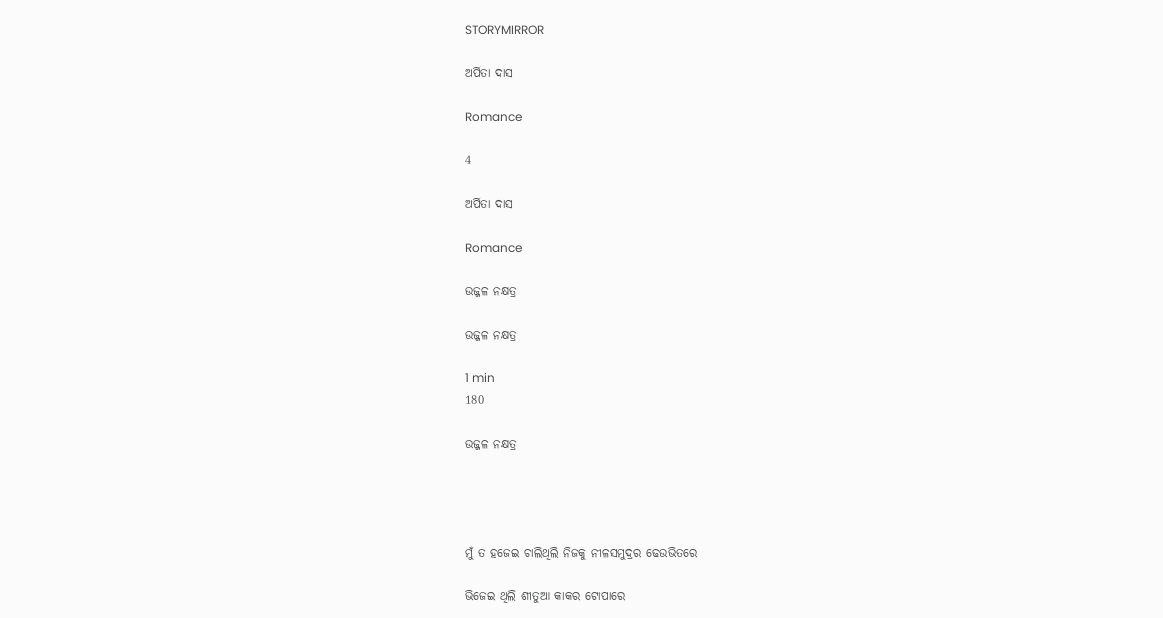STORYMIRROR

ଅର୍ପିତା ଦାସ

Romance

4

ଅର୍ପିତା ଦାସ

Romance

ଉଜ୍ଜଳ ନକ୍ଷତ୍ର

ଉଜ୍ଜଳ ନକ୍ଷତ୍ର

1 min
180

ଉଜ୍ଜଳ ନକ୍ଷତ୍ର




ମୁଁ ତ ହଜେଇ ଚାଲିଥିଲି ନିଜକୁ ନୀଳସମୁଦ୍ରର ଢେଉଭିତରେ

ଭିଜେଇ ଥିଲି ଶୀତୁଆ କାକର ଟୋପାରେ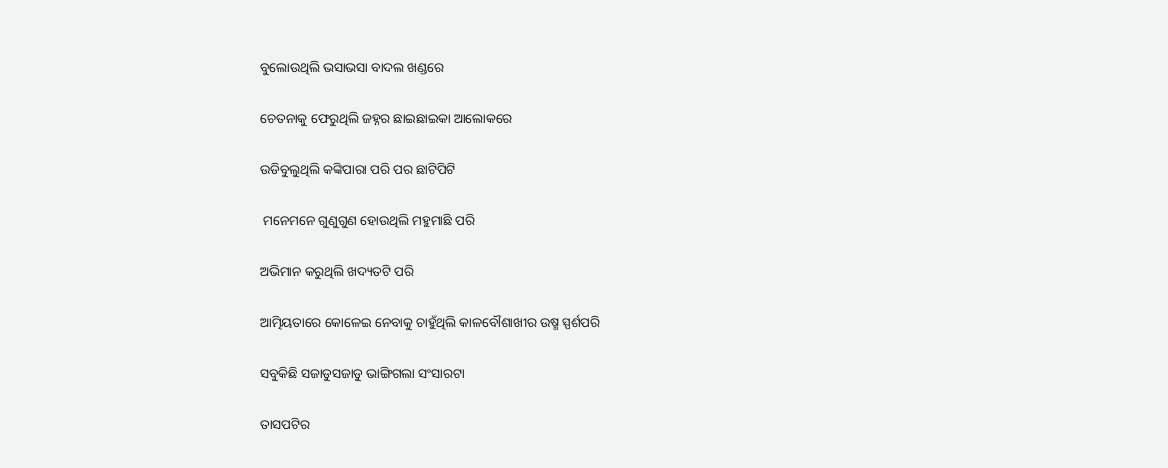ବୁଲୋଉଥିଲି ଭସାଭସା ବାଦଲ ଖଣ୍ଡରେ

ଚେତନାକୁ ଫେରୁଥିଲି ଜହ୍ନର ଛାଇଛାଇକା ଆଲୋକରେ

ଉଡିବୁଲୁଥିଲି କଙ୍କିପାରା ପରି ପର ଛାଟିପିଟି

 ମନେମନେ ଗୁଣୁଗୁଣ ହୋଉଥିଲି ମହୁମାଛି ପରି

ଅଭିମାନ କରୁଥିଲି ଖଦ୍ୟତଟି ପରି

ଆତ୍ମିୟତାରେ କୋଳେଇ ନେବାକୁ ଚାହୁଁଥିଲି କାଳବୌଶାଖୀର ଉଷ୍ମ ସ୍ପର୍ଶପରି

ସବୁକିଛି ସଜାଡୁସଜାଡୁ ଭାଙ୍ଗିଗଲା ସଂସାରଟା

ତାସପଟିର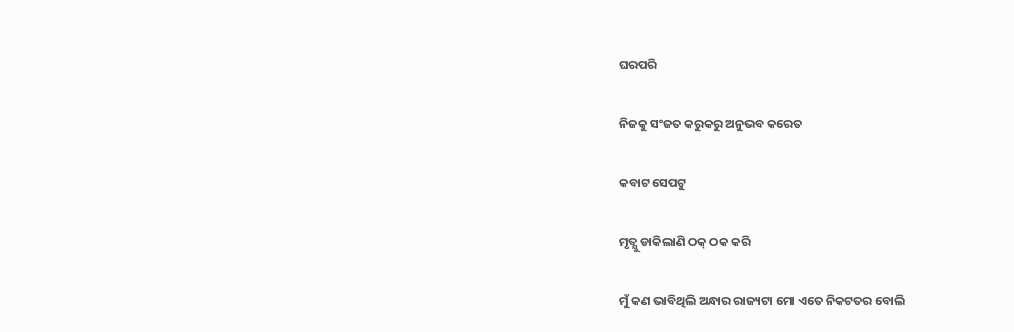ଘରପରି

ନିଜକୁ ସଂଜତ କରୁକରୁ ଅନୁଭବ କରେତ

କବାଟ ସେପଟୁ

ମୃତ୍ଯୁ ଡାକିଲାଣି ଠକ୍ ଠକ କରି

ମୁଁ କଣ ଭାବିଥିଲି ଅନ୍ଧାର ରାଜ୍ୟଟା ମୋ ଏତେ ନିକଟତର ବୋଲି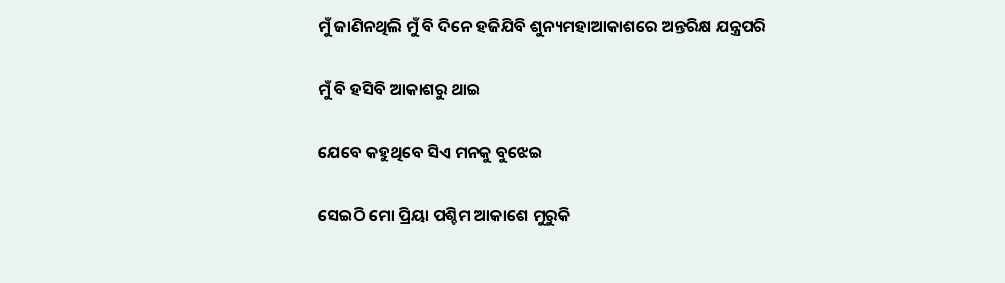ମୁଁ ଜାଣିନଥିଲି ମୁଁ ବି ଦିନେ ହଜିଯିବି ଶୁନ୍ୟମହାଆକାଶରେ ଅନ୍ତରିକ୍ଷ ଯନ୍ତ୍ରପରି

ମୁଁ ବି ହସିବି ଆକାଶରୁ ଥାଇ

ଯେବେ କହୁଥିବେ ସିଏ ମନକୁ ବୁଝେଇ

ସେଇଠି ମୋ ପ୍ରିୟା ପଶ୍ଚିମ ଆକାଶେ ମୁରୁକି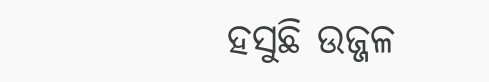ହସୁଛି ଉଜ୍ଜଳ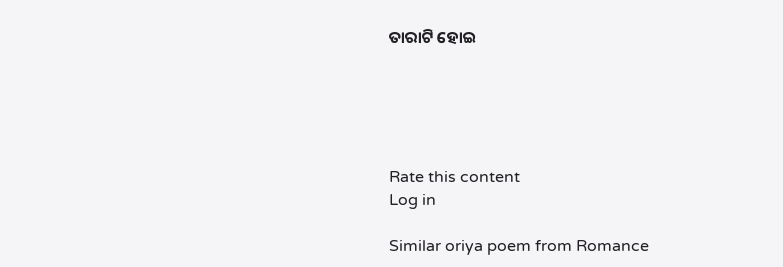ତାରାଟି ହୋଇ





Rate this content
Log in

Similar oriya poem from Romance